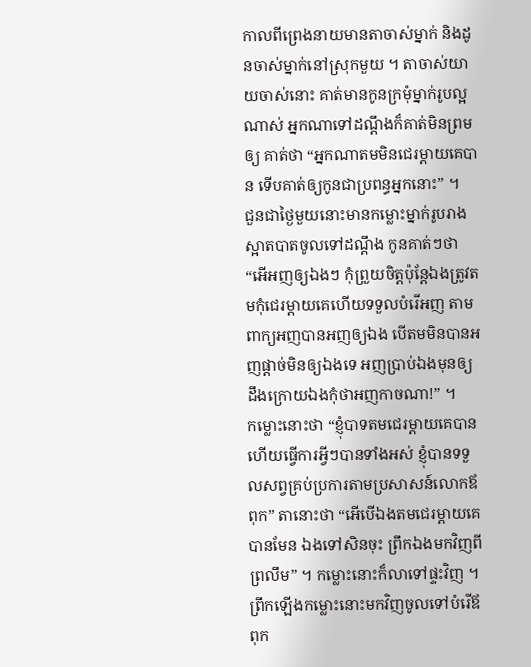កាលពីព្រេងនាយមានតាចាស់ម្នាក់ និងដូនចាស់ម្នាក់នៅស្រុកមួយ ។ តាចាស់យាយចាស់នោះ គាត់មានកូនក្រមុំម្នាក់រូបល្អណាស់ អ្នកណាទៅដណ្តឹងក៏គាត់មិនព្រមឲ្យ គាត់ថា “អ្នកណាតមមិនជេរម្តាយគេបាន ទើបគាត់ឲ្យកូនជាប្រពន្ធអ្នកនោះ” ។
ជួនជាថ្ងៃមួយនោះមានកម្លោះម្នាក់រូបរាងស្អាតបាតចូលទៅដណ្តឹង កូនគាត់ៗថា “អើអញឲ្យឯងៗ កុំព្រួយចិត្តប៉ុន្តែឯងត្រូវតមកុំជេរម្តាយគេហើយទទួលបំរើអញ តាមពាក្យអញបានអញឲ្យឯង បើតមមិនបានអញផ្តាច់មិនឲ្យឯងទេ អញប្រាប់ឯងមុនឲ្យដឹងក្រោយឯងកុំថាអញកាចណា!” ។
កម្លោះនោះថា “ខ្ញុំបាទតមជេរម្តាយគេបាន ហើយធ្វើការអ្វីៗបានទាំងអស់ ខ្ញុំបានទទួលសព្វគ្រប់ប្រការតាមប្រសាសន៍លោកឪពុក” តានោះថា “អើបើឯងតមជេរម្តាយគេបានមែន ឯងទៅសិនចុះ ព្រឹកឯងមកវិញពីព្រលឹម” ។ កម្លោះនោះក៏លាទៅផ្ទះវិញ ។
ព្រឹកឡើងកម្លោះនោះមកវិញចូលទៅបំរើឪពុក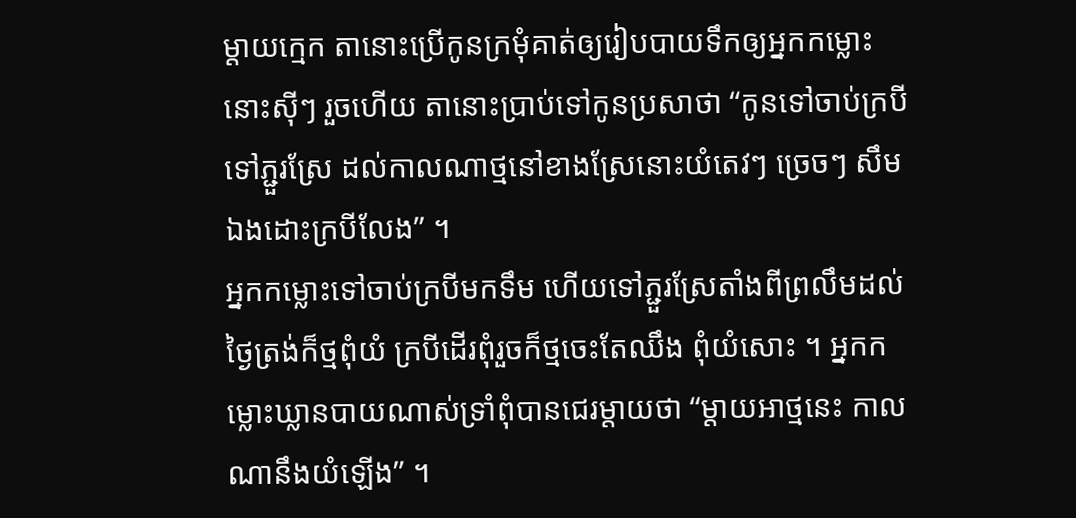ម្តាយក្មេក តានោះប្រើកូនក្រមុំគាត់ឲ្យរៀបបាយទឹកឲ្យអ្នកកម្លោះនោះស៊ីៗ រួចហើយ តានោះប្រាប់ទៅកូនប្រសាថា “កូនទៅចាប់ក្របីទៅភ្ជួរស្រែ ដល់កាលណាថ្មនៅខាងស្រែនោះយំតេវៗ ច្រេចៗ សឹមឯងដោះក្របីលែង” ។
អ្នកកម្លោះទៅចាប់ក្របីមកទឹម ហើយទៅភ្ជួរស្រែតាំងពីព្រលឹមដល់ថ្ងៃត្រង់ក៏ថ្មពុំយំ ក្របីដើរពុំរួចក៏ថ្មចេះតែឈឹង ពុំយំសោះ ។ អ្នកកម្លោះឃ្លានបាយណាស់ទ្រាំពុំបានជេរម្តាយថា “ម្តាយអាថ្មនេះ កាលណានឹងយំឡើង” ។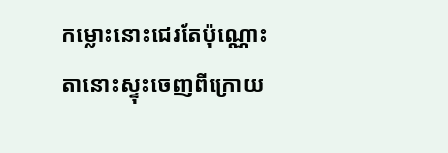កម្លោះនោះជេរតែប៉ុណ្ណោះ តានោះស្ទុះចេញពីក្រោយ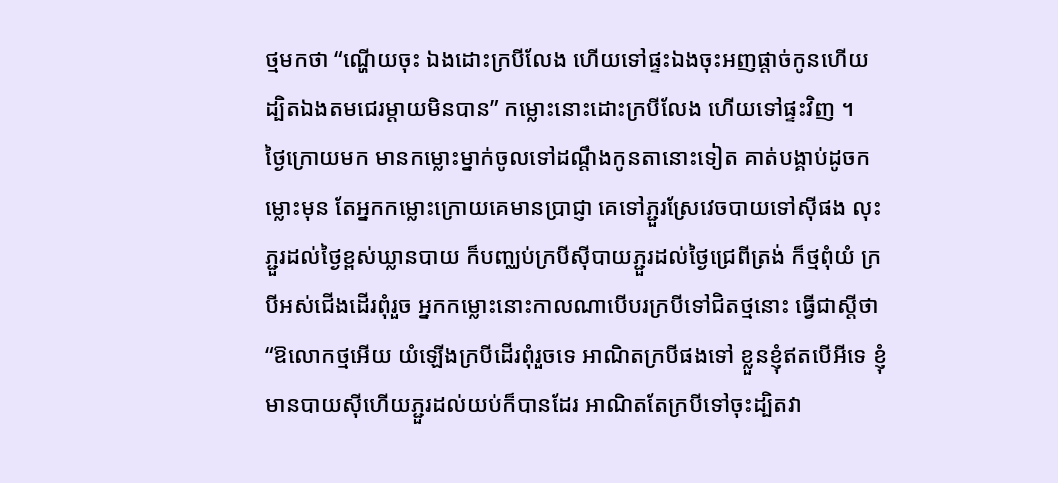ថ្មមកថា “ណ្ហើយចុះ ឯងដោះក្របីលែង ហើយទៅផ្ទះឯងចុះអញផ្តាច់កូនហើយ ដ្បិតឯងតមជេរម្តាយមិនបាន” កម្លោះនោះដោះក្របីលែង ហើយទៅផ្ទះវិញ ។
ថ្ងៃក្រោយមក មានកម្លោះម្នាក់ចូលទៅដណ្តឹងកូនតានោះទៀត គាត់បង្គាប់ដូចកម្លោះមុន តែអ្នកកម្លោះក្រោយគេមានប្រាជ្ញា គេទៅភ្ជួរស្រែវេចបាយទៅស៊ីផង លុះភ្ជួរដល់ថ្ងៃខ្ពស់ឃ្លានបាយ ក៏បញ្ឈប់ក្របីស៊ីបាយភ្ជួរដល់ថ្ងៃជ្រេពីត្រង់ ក៏ថ្មពុំយំ ក្របីអស់ជើងដើរពុំរួច អ្នកកម្លោះនោះកាលណាបើបរក្របីទៅជិតថ្មនោះ ធ្វើជាស្តីថា “ឱលោកថ្មអើយ យំឡើងក្របីដើរពុំរួចទេ អាណិតក្របីផងទៅ ខ្លួនខ្ញុំឥតបើអីទេ ខ្ញុំមានបាយស៊ីហើយភ្ជួរដល់យប់ក៏បានដែរ អាណិតតែក្របីទៅចុះដ្បិតវា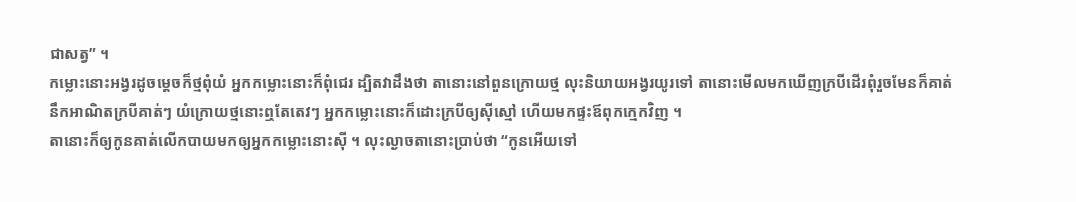ជាសត្វ” ។
កម្លោះនោះអង្វរដូចម្តេចក៏ថ្មពុំយំ អ្នកកម្លោះនោះក៏ពុំជេរ ដ្បិតវាដឹងថា តានោះនៅពួនក្រោយថ្ម លុះនិយាយអង្វរយូរទៅ តានោះមើលមកឃើញក្របីដើរពុំរួចមែនក៏គាត់នឹកអាណិតក្របីគាត់ៗ យំក្រោយថ្មនោះឮតែតេវៗ អ្នកកម្លោះនោះក៏ដោះក្របីឲ្យស៊ីស្មៅ ហើយមកផ្ទះឪពុកក្មេកវិញ ។
តានោះក៏ឲ្យកូនគាត់លើកបាយមកឲ្យអ្នកកម្លោះនោះស៊ី ។ លុះល្ងាចតានោះប្រាប់ថា “កូនអើយទៅ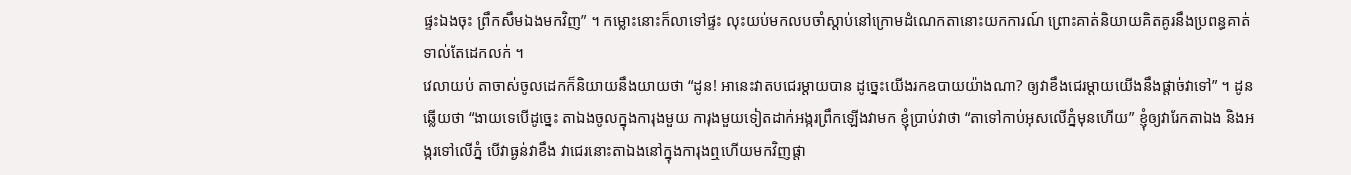ផ្ទះឯងចុះ ព្រឹកសឹមឯងមកវិញ” ។ កម្លោះនោះក៏លាទៅផ្ទះ លុះយប់មកលបចាំស្តាប់នៅក្រោមដំណេកតានោះយកការណ៍ ព្រោះគាត់និយាយគិតគូរនឹងប្រពន្ធគាត់ទាល់តែដេកលក់ ។
វេលាយប់ តាចាស់ចូលដេកក៏និយាយនឹងយាយថា “ដូន! អានេះវាតបជេរម្តាយបាន ដូច្នេះយើងរកឧបាយយ៉ាងណា? ឲ្យវាខឹងជេរម្តាយយើងនឹងផ្តាច់វាទៅ” ។ ដូនឆ្លើយថា “ងាយទេបើដូច្នេះ តាឯងចូលក្នុងការុងមួយ ការុងមួយទៀតដាក់អង្ករព្រឹកឡើងវាមក ខ្ញុំប្រាប់វាថា “តាទៅកាប់អុសលើភ្នំមុនហើយ” ខ្ញុំឲ្យវារែកតាឯង និងអង្ករទៅលើភ្នំ បើវាធ្ងន់វាខឹង វាជេរនោះតាឯងនៅក្នុងការុងឮហើយមកវិញផ្តា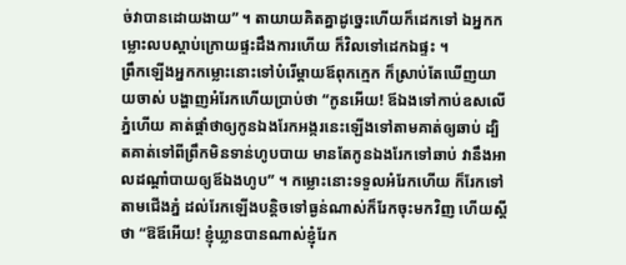ច់វាបានដោយងាយ” ។ តាយាយគិតគ្នាដូច្នេះហើយក៏ដេកទៅ ឯអ្នកកម្លោះលបស្តាប់ក្រោយផ្ទះដឹងការហើយ ក៏វិលទៅដេកឯផ្ទះ ។
ព្រឹកឡើងអ្នកកម្លោះនោះទៅបំរើម្តាយឪពុកក្មេក ក៏ស្រាប់តែឃើញយាយចាស់ បង្ហាញអំរែកហើយប្រាប់ថា “កូនអើយ! ឪឯងទៅកាប់ឧសលើភ្នំហើយ គាត់ផ្តាំថាឲ្យកូនឯងរែកអង្ករនេះឡើងទៅតាមគាត់ឲ្យឆាប់ ដ្បិតគាត់ទៅពីព្រឹកមិនទាន់ហូបបាយ មានតែកូនឯងរែកទៅឆាប់ វានឹងអាលដណ្តាំបាយឲ្យឪឯងហូប” ។ កម្លោះនោះទទួលអំរែកហើយ ក៏រែកទៅតាមជើងភ្នំ ដល់រែកឡើងបនិ្តចទៅធ្ងន់ណាស់ក៏រែកចុះមកវិញ ហើយស្តីថា “ឱឪអើយ! ខ្ញុំឃ្លានបានណាស់ខ្ញុំរែក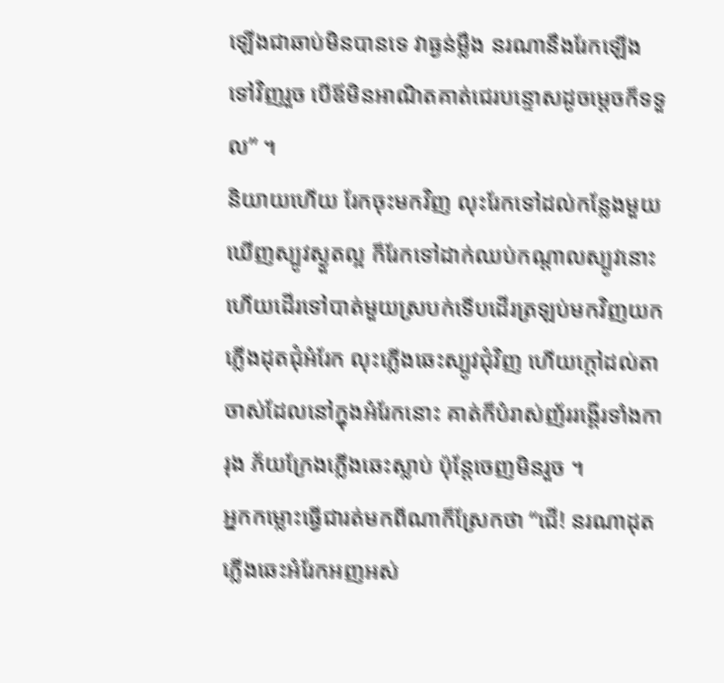ឡើងជាឆាប់មិនបានទេ វាធ្ងន់ម្លឹង នរណានឹងរែកឡើងទៅវិញរួច បើឪមិនអាណិតគាត់ជេរបន្ទោសដូចម្តេចក៏ទទួល” ។
និយាយហើយ រែកចុះមកវិញ លុះរែកទៅដល់កន្លែងមួយឃើញស្បូវស្ងួតល្អ ក៏រែកទៅដាក់ឈប់កណ្តាលស្បូវនោះ ហើយដើរទៅបាត់មួយស្របក់ទើបដើរត្រឡប់មកវិញយកភ្លើងដុតជុំអំរែក លុះភ្លើងឆេះស្បូវជុំវិញ ហើយក្តៅដល់តាចាស់ដែលនៅក្នុងអំរែកនោះ គាត់ក៏បំរាស់ញ័ររង្គើរទាំងការុង ភ័យក្រែងភ្លើងឆេះស្លាប់ ប៉ុន្តែចេញមិនរួច ។
អ្នកកម្លោះធ្វើជារត់មកពីណាក៏ស្រែកថា “ជើ! នរណាដុតភ្លើងឆេះអំរែកអញអស់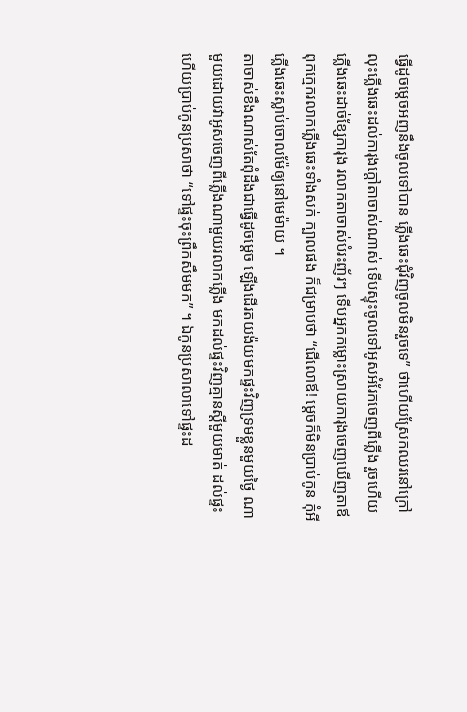ធ្វើដូចម្តេចអញនឹងចូលទៅបាន ភ្លើងឆេះជុំវិញចូលមិនរួចទេ” ថាហើយស្រែកឈរនៅក្រៅ លុះភ្លើងឆេះដល់ការុងក្តៅតាចាស់ណាស់ ទើបស្ទុះចូលទៅអូសអំរែកចេញពីភ្លើង រួចហើយភ្លើងឆេះដាច់ខ្សែការុង រលាកតាចាស់បំរះញ័រៗ ទើបអ្នកកម្លោះស្រាយការុងចេញឃើញតាឪពុកក្មេករលាកភ្លើងឆេះទាំងសក់ ក្បាលផង ក៏ជម្រាបថា “ជើលោឪ! ម្តេចក៏មិនប្រាប់កូន កុំអីភ្លើងឆេះស្លាប់ចោលម៉ែឲ្យនៅមេម៉ាយ ។
តាចាស់ខឹងណាស់តែពុំដឹងជាធ្វើដូចម្តេច ឡើងដើរតយង៉យមកផ្ទះវិញទ្រមខ្លួនមួយថ្ងៃ ណាមួយដោយវាអូសចេញពីភ្លើងណាមួយរលាកភ្លើង មកដល់ផ្ទះវិញគ្មានស្តីមួយមាត់ ដល់ផ្ទះហើយប្រាប់កូនប្រសាថា “ទៅផ្ទះចុះព្រឹកសឹមមក” ។ ឯកូនប្រសាលាទៅផ្ទះដ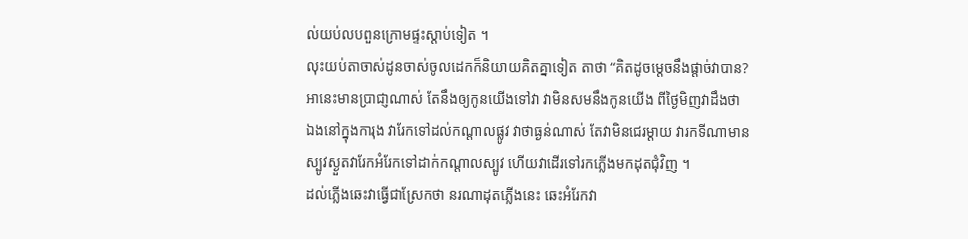ល់យប់លបពួនក្រោមផ្ទះស្តាប់ទៀត ។
លុះយប់តាចាស់ដូនចាស់ចូលដេកក៏និយាយគិតគ្នាទៀត តាថា “គិតដូចម្តេចនឹងផ្តាច់វាបាន? អានេះមានប្រាជា្ញណាស់ តែនឹងឲ្យកូនយើងទៅវា វាមិនសមនឹងកូនយើង ពីថ្ងៃមិញវាដឹងថា ឯងនៅក្នុងការុង វារែកទៅដល់កណ្តាលផ្លូវ វាថាធ្ងន់ណាស់ តែវាមិនជេរម្តាយ វារកទីណាមានស្បូវស្ងួតវារែកអំរែកទៅដាក់កណ្តាលស្បូវ ហើយវាដើរទៅរកភ្លើងមកដុតជុំវិញ ។
ដល់ភ្លើងឆេះវាធ្វើជាស្រែកថា នរណាដុតភ្លើងនេះ ឆេះអំរែកវា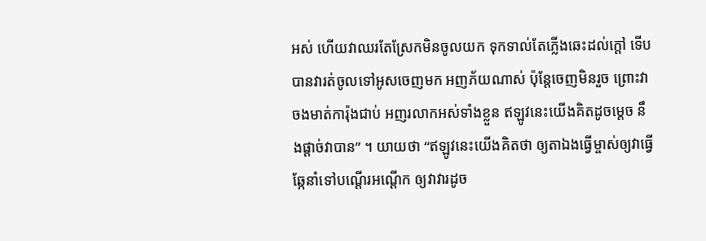អស់ ហើយវាឈរតែស្រែកមិនចូលយក ទុកទាល់តែភ្លើងឆេះដល់ក្តៅ ទើបបានវារត់ចូលទៅអូសចេញមក អញភ័យណាស់ ប៉ុន្តែចេញមិនរួច ព្រោះវាចងមាត់ការ៉ុងជាប់ អញរលាកអស់ទាំងខ្លួន ឥឡូវនេះយើងគិតដូចម្តេច នឹងផ្តាច់វាបាន” ។ យាយថា “ឥឡូវនេះយើងគិតថា ឲ្យតាឯងធ្វើម្ចាស់ឲ្យវាធ្វើឆ្កែនាំទៅបណ្តើរអណ្តើក ឲ្យវាវារដូច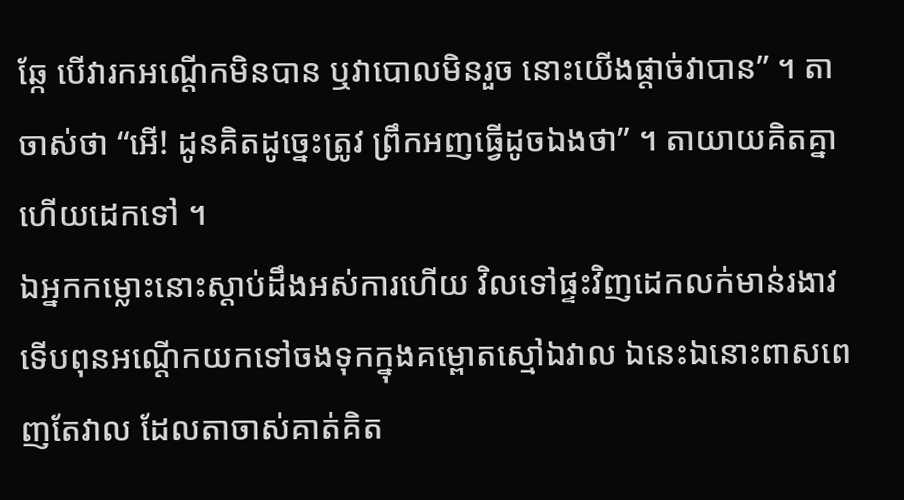ឆ្កែ បើវារកអណ្តើកមិនបាន ឬវាបោលមិនរួច នោះយើងផ្តាច់វាបាន” ។ តាចាស់ថា “អើ! ដូនគិតដូច្នេះត្រូវ ព្រឹកអញធ្វើដូចឯងថា” ។ តាយាយគិតគ្នាហើយដេកទៅ ។
ឯអ្នកកម្លោះនោះស្តាប់ដឹងអស់ការហើយ វិលទៅផ្ទះវិញដេកលក់មាន់រងាវ ទើបពុនអណ្តើកយកទៅចងទុកក្នុងគម្ពោតស្មៅឯវាល ឯនេះឯនោះពាសពេញតែវាល ដែលតាចាស់គាត់គិត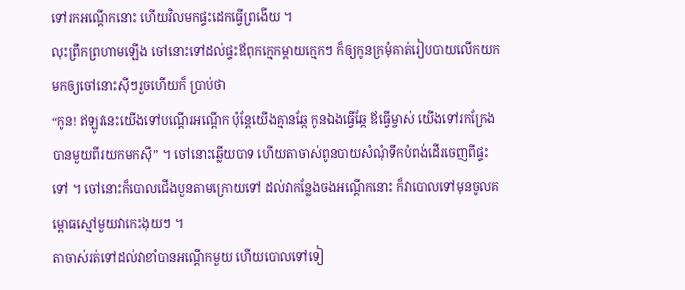ទៅរកអណ្តើកនោះ ហើយវិលមកផ្ទះដេកធ្វើព្រងើយ ។
លុះព្រឹកព្រហាមឡើង ចៅនោះទៅដល់ផ្ទះឪពុកក្មេកម្តាយក្មេកៗ ក៏ឲ្យកូនក្រមុំគាត់រៀបបាយលើកយកមកឲ្យចៅនោះស៊ីៗរួចហើយក៏ ប្រាប់ថា
“កូន! ឥឡូវនេះយើងទៅបណ្តើរអណ្តើក ប៉ុន្តែយើងគ្មានឆ្កែ កូនឯងធ្វើឆ្កែ ឪធ្វើម្ចាស់ យើងទៅរកក្រែងបានមួយពីរយកមកស៊ី” ។ ចៅនោះឆ្លើយបាទ ហើយតាចាស់ពូនបាយសំណុំទឹកបំពង់ដើរចេញពីផ្ទះទៅ ។ ចៅនោះក៏បោលជើងបួនតាមក្រោយទៅ ដល់វាកន្លែងចងអណ្តើកនោះ ក៏វាបោលទៅមុនចូលគម្ពោធស្មៅមួយវាកេះងុយៗ ។
តាចាស់រត់ទៅដល់វាខាំបានអណ្តើកមួយ ហើយបោលទៅទៀ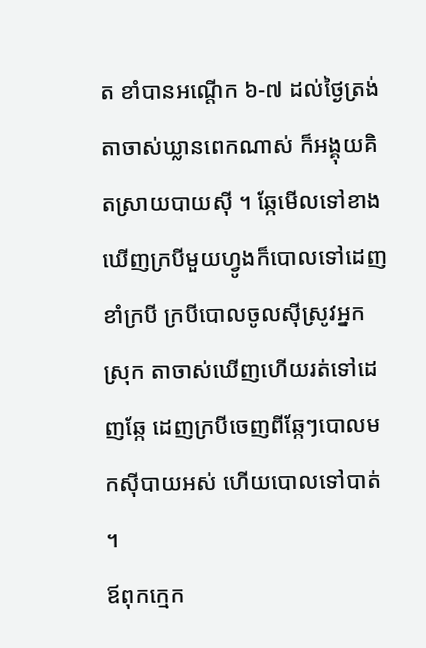ត ខាំបានអណ្តើក ៦-៧ ដល់ថ្ងៃត្រង់ តាចាស់ឃ្លានពេកណាស់ ក៏អង្គុយគិតស្រាយបាយស៊ី ។ ឆ្កែមើលទៅខាងឃើញក្របីមួយហ្វូងក៏បោលទៅដេញខាំក្របី ក្របីបោលចូលស៊ីស្រូវអ្នកស្រុក តាចាស់ឃើញហើយរត់ទៅដេញឆ្កែ ដេញក្របីចេញពីឆ្កែៗបោលមកស៊ីបាយអស់ ហើយបោលទៅបាត់ ។
ឪពុកក្មេក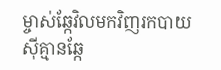ម្ចាស់ឆ្កែវិលមកវិញរកបាយស៊ីគ្មានឆ្កែ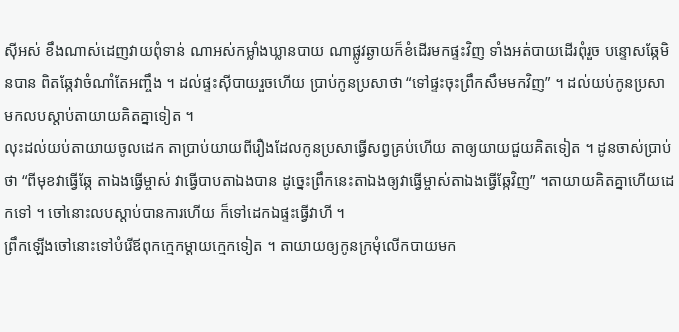ស៊ីអស់ ខឹងណាស់ដេញវាយពុំទាន់ ណាអស់កម្លាំងឃ្លានបាយ ណាផ្លូវឆ្ងាយក៏ខំដើរមកផ្ទះវិញ ទាំងអត់បាយដើរពុំរួច បន្ទោសឆ្កែមិនបាន ពិតឆ្កែវាចំណាំតែអញ្ចឹង ។ ដល់ផ្ទះស៊ីបាយរួចហើយ ប្រាប់កូនប្រសាថា “ទៅផ្ទះចុះព្រឹកសឹមមកវិញ” ។ ដល់យប់កូនប្រសាមកលបស្តាប់តាយាយគិតគ្នាទៀត ។
លុះដល់យប់តាយាយចូលដេក តាប្រាប់យាយពីរឿងដែលកូនប្រសាធ្វើសព្វគ្រប់ហើយ តាឲ្យយាយជួយគិតទៀត ។ ដូនចាស់ប្រាប់ថា “ពីមុខវាធ្វើឆ្កែ តាឯងធ្វើម្ចាស់ វាធ្វើបាបតាឯងបាន ដូច្នេះព្រឹកនេះតាឯងឲ្យវាធ្វើម្ចាស់តាឯងធ្វើឆ្កែវិញ” ។តាយាយគិតគ្នាហើយដេកទៅ ។ ចៅនោះលបស្តាប់បានការហើយ ក៏ទៅដេកឯផ្ទះធ្វើវាហី ។
ព្រឹកឡើងចៅនោះទៅបំរើឪពុកក្មេកម្តាយក្មេកទៀត ។ តាយាយឲ្យកូនក្រមុំលើកបាយមក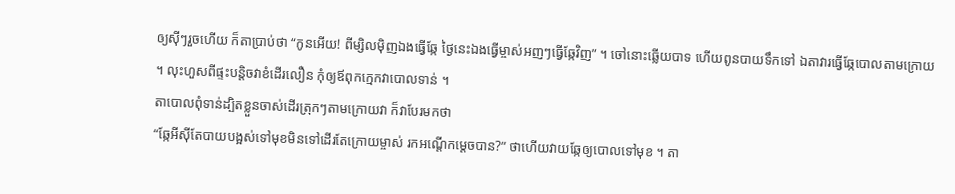ឲ្យស៊ីៗរួចហើយ ក៏តាប្រាប់ថា “កូនអើយ! ពីម្សិលម៉ិញឯងធ្វើឆ្កែ ថ្ងៃនេះឯងធ្វើម្ចាស់អញៗធ្វើឆ្កែវិញ” ។ ចៅនោះឆ្លើយបាទ ហើយពូនបាយទឹកទៅ ឯតាវារធ្វើឆ្កែបោលតាមក្រោយ ។ លុះហួសពីផ្ទះបន្តិចវាខំដើរលឿន កុំឲ្យឪពុកក្មេកវាបោលទាន់ ។
តាបោលពុំទាន់ដ្បិតខ្លួនចាស់ដើរត្រុកៗតាមក្រោយវា ក៏វាបែរមកថា
“ឆ្កែអីស៊ីតែបាយបង្អស់ទៅមុខមិនទៅដើរតែក្រោយម្ចាស់ រកអណ្តើកម្តេចបាន?” ថាហើយវាយឆ្កែឲ្យបោលទៅមុខ ។ តា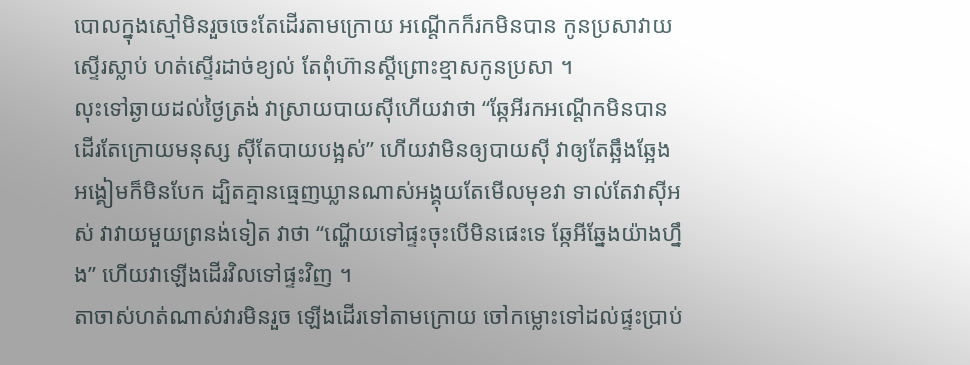បោលក្នុងស្មៅមិនរួចចេះតែដើរតាមក្រោយ អណ្តើកក៏រកមិនបាន កូនប្រសាវាយស្ទើរស្លាប់ ហត់ស្ទើរដាច់ខ្យល់ តែពុំហ៊ានស្តីព្រោះខ្មាសកូនប្រសា ។
លុះទៅឆ្ងាយដល់ថ្ងៃត្រង់ វាស្រាយបាយស៊ីហើយវាថា “ឆ្កែអីរកអណ្តើកមិនបាន ដើរតែក្រោយមនុស្ស ស៊ីតែបាយបង្អស់” ហើយវាមិនឲ្យបាយស៊ី វាឲ្យតែឆ្អឹងឆ្អែងអង្គៀមក៏មិនបែក ដ្បិតគ្មានធ្មេញឃ្លានណាស់អង្គុយតែមើលមុខវា ទាល់តែវាស៊ីអស់ វាវាយមួយព្រនង់ទៀត វាថា “ណ្ហើយទៅផ្ទះចុះបើមិនផេះទេ ឆ្កែអីឆ្នែងយ៉ាងហ្នឹង” ហើយវាឡើងដើរវិលទៅផ្ទះវិញ ។
តាចាស់ហត់ណាស់វារមិនរួច ឡើងដើរទៅតាមក្រោយ ចៅកម្លោះទៅដល់ផ្ទះប្រាប់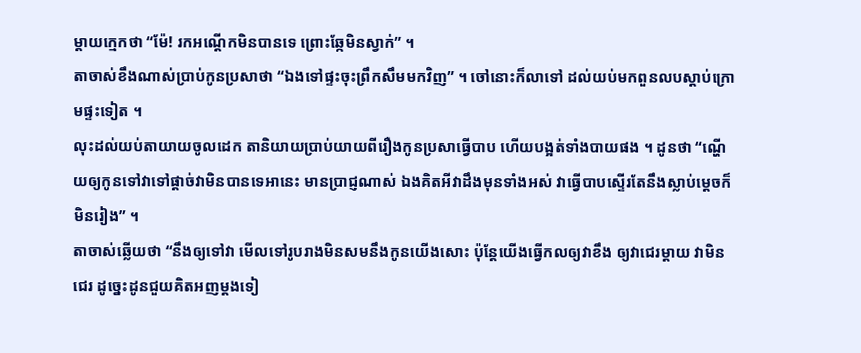ម្តាយក្មេកថា “ម៉ែ! រកអណ្តើកមិនបានទេ ព្រោះឆ្កែមិនស្វាក់” ។
តាចាស់ខឹងណាស់ប្រាប់កូនប្រសាថា “ឯងទៅផ្ទះចុះព្រឹកសឹមមកវិញ” ។ ចៅនោះក៏លាទៅ ដល់យប់មកពួនលបស្តាប់ក្រោមផ្ទះទៀត ។
លុះដល់យប់តាយាយចូលដេក តានិយាយប្រាប់យាយពីរឿងកូនប្រសាធ្វើបាប ហើយបង្អត់ទាំងបាយផង ។ ដូនថា “ណ្ហើយឲ្យកូនទៅវាទៅផ្តាច់វាមិនបានទេអានេះ មានប្រាជ្ញណាស់ ឯងគិតអីវាដឹងមុនទាំងអស់ វាធ្វើបាបស្ទើរតែនឹងស្លាប់ម្តេចក៏មិនរៀង” ។
តាចាស់ឆ្លើយថា “នឹងឲ្យទៅវា មើលទៅរូបរាងមិនសមនឹងកូនយើងសោះ ប៉ុន្តែយើងធ្វើកលឲ្យវាខឹង ឲ្យវាជេរម្តាយ វាមិនជេរ ដូច្នេះដូនជួយគិតអញម្តងទៀ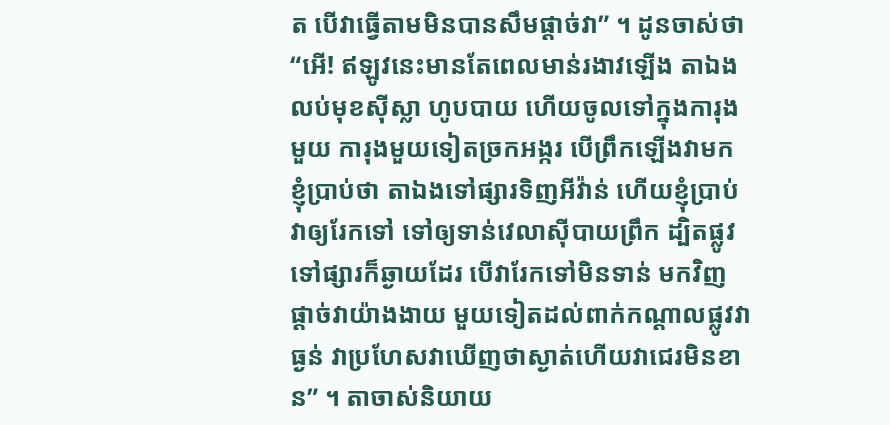ត បើវាធ្វើតាមមិនបានសឹមផ្តាច់វា” ។ ដូនចាស់ថា “អើ! ឥឡូវនេះមានតែពេលមាន់រងាវឡើង តាឯងលប់មុខស៊ីស្លា ហូបបាយ ហើយចូលទៅក្នុងការុងមួយ ការុងមួយទៀតច្រកអង្ករ បើព្រឹកឡើងវាមកខ្ញុំប្រាប់ថា តាឯងទៅផ្សារទិញអីវ៉ាន់ ហើយខ្ញុំប្រាប់វាឲ្យរែកទៅ ទៅឲ្យទាន់វេលាស៊ីបាយព្រឹក ដ្បិតផ្លូវទៅផ្សារក៏ឆ្ងាយដែរ បើវារែកទៅមិនទាន់ មកវិញផ្តាច់វាយ៉ាងងាយ មួយទៀតដល់ពាក់កណ្តាលផ្លូវវាធ្ងន់ វាប្រហែសវាឃើញថាស្ងាត់ហើយវាជេរមិនខាន” ។ តាចាស់និយាយ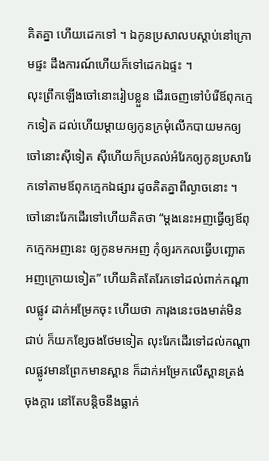គិតគ្នា ហើយដេកទៅ ។ ឯកូនប្រសាលបស្តាប់នៅក្រោមផ្ទះ ដឹងការណ៍ហើយក៏ទៅដេកឯផ្ទះ ។
លុះព្រឹកឡើងចៅនោះរៀបខ្លួន ដើរចេញទៅបំរើឪពុកក្មេកទៀត ដល់ហើយម្តាយឲ្យកូនក្រមុំលើកបាយមកឲ្យចៅនោះស៊ីទៀត ស៊ីហើយក៏ប្រគល់អំរែកឲ្យកូនប្រសារែកទៅតាមឪពុកក្មេកឯផ្សារ ដូចគិតគ្នាពីល្ងាចនោះ ។ ចៅនោះរែកដើរទៅហើយគិតថា “ម្តងនេះអញធ្វើឲ្យឪពុកក្មេកអញនេះ ឲ្យកូនមកអញ កុំឲ្យរកកលធ្វើបញ្ឆោតអញក្រោយទៀត” ហើយគិតតែរែកទៅដល់ពាក់កណ្តាលផ្លូវ ដាក់អម្រែកចុះ ហើយថា ការុងនេះចងមាត់មិនជាប់ ក៏យកខ្សែចងថែមទៀត លុះរែកដើរទៅដល់កណ្តាលផ្លូវមានព្រែកមានស្ពាន ក៏ដាក់អម្រែកលើស្ពានត្រង់ចុងក្តារ នៅតែបន្តិចនឹងធ្លាក់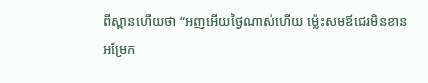ពីស្ពានហើយថា “អញអើយថ្ងៃណាស់ហើយ ម្ល៉េះសមឪជេរមិនខាន អម្រែក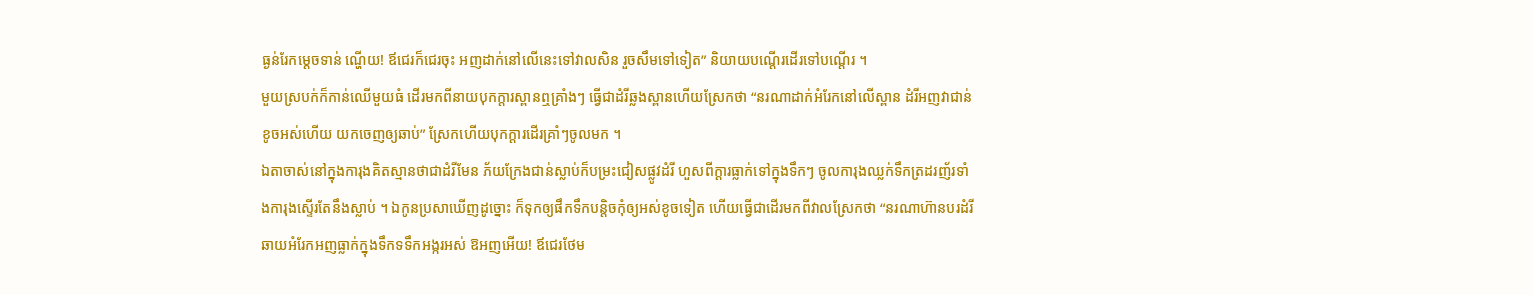ធ្ងន់រែកម្តេចទាន់ ណ្ហើយ! ឪជេរក៏ជេរចុះ អញដាក់នៅលើនេះទៅវាលសិន រួចសឹមទៅទៀត” និយាយបណ្តើរដើរទៅបណ្តើរ ។
មួយស្របក់ក៏កាន់ឈើមួយធំ ដើរមកពីនាយបុកក្តារស្ពានឮគ្រាំងៗ ធ្វើជាដំរីឆ្លងស្ពានហើយស្រែកថា “នរណាដាក់អំរែកនៅលើស្ពាន ដំរីអញវាជាន់ខូចអស់ហើយ យកចេញឲ្យឆាប់” ស្រែកហើយបុកក្តារដើរគ្រាំៗចូលមក ។
ឯតាចាស់នៅក្នុងការុងគិតស្មានថាជាដំរីមែន ភ័យក្រែងជាន់ស្លាប់ក៏បម្រះជៀសផ្លូវដំរី ហួសពីក្តារធ្លាក់ទៅក្នុងទឹកៗ ចូលការុងឈ្លក់ទឹកត្រដរញ័រទាំងការុងស្ទើរតែនឹងស្លាប់ ។ ឯកូនប្រសាឃើញដូច្នោះ ក៏ទុកឲ្យផឹកទឹកបន្តិចកុំឲ្យអស់ខូចទៀត ហើយធ្វើជាដើរមកពីវាលស្រែកថា “នរណាហ៊ានបរដំរី ឆាយអំរែកអញធ្លាក់ក្នុងទឹកទទឹកអង្ករអស់ ឱអញអើយ! ឪជេរថែម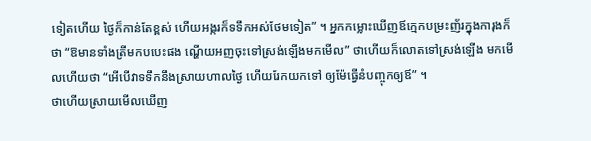ទៀតហើយ ថ្ងៃក៏កាន់តែខ្ពស់ ហើយអង្ករក៏ទទឹកអស់ថែមទៀត” ។ អ្នកកម្លោះឃើញឪក្មេកបម្រះញ័រក្នុងការុងក៏ថា “ឱមានទាំងត្រីមកបបេះផង ណ្ហើយអញចុះទៅស្រង់ឡើងមកមើល” ថាហើយក៏លោតទៅស្រង់ឡើង មកមើលហើយថា “អើបើវាទទឹកនឹងស្រាយហាលថ្ងៃ ហើយរែកយកទៅ ឲ្យម៉ែធ្វើនំបញ្ចុកឲ្យឪ” ។
ថាហើយស្រាយមើលឃើញ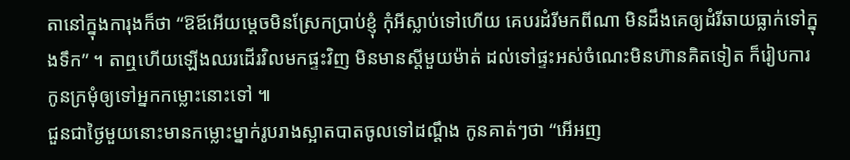តានៅក្នុងការុងក៏ថា “ឱឪអើយម្តេចមិនស្រែកប្រាប់ខ្ញុំ កុំអីស្លាប់ទៅហើយ គេបរដំរីមកពីណា មិនដឹងគេឲ្យដំរីឆាយធ្លាក់ទៅក្នុងទឹក” ។ តាឮហើយឡើងឈរដើរវិលមកផ្ទះវិញ មិនមានស្តីមួយម៉ាត់ ដល់ទៅផ្ទះអស់ចំណេះមិនហ៊ានគិតទៀត ក៏រៀបការកូនក្រមុំឲ្យទៅអ្នកកម្លោះនោះទៅ ៕
ជួនជាថ្ងៃមួយនោះមានកម្លោះម្នាក់រូបរាងស្អាតបាតចូលទៅដណ្តឹង កូនគាត់ៗថា “អើអញ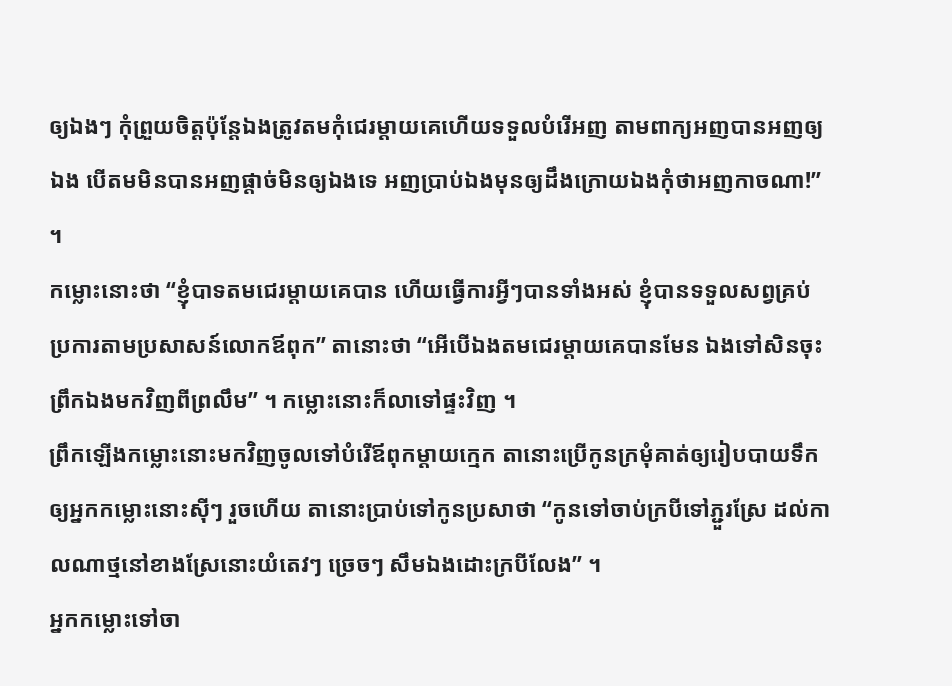ឲ្យឯងៗ កុំព្រួយចិត្តប៉ុន្តែឯងត្រូវតមកុំជេរម្តាយគេហើយទទួលបំរើអញ តាមពាក្យអញបានអញឲ្យឯង បើតមមិនបានអញផ្តាច់មិនឲ្យឯងទេ អញប្រាប់ឯងមុនឲ្យដឹងក្រោយឯងកុំថាអញកាចណា!” ។
កម្លោះនោះថា “ខ្ញុំបាទតមជេរម្តាយគេបាន ហើយធ្វើការអ្វីៗបានទាំងអស់ ខ្ញុំបានទទួលសព្វគ្រប់ប្រការតាមប្រសាសន៍លោកឪពុក” តានោះថា “អើបើឯងតមជេរម្តាយគេបានមែន ឯងទៅសិនចុះ ព្រឹកឯងមកវិញពីព្រលឹម” ។ កម្លោះនោះក៏លាទៅផ្ទះវិញ ។
ព្រឹកឡើងកម្លោះនោះមកវិញចូលទៅបំរើឪពុកម្តាយក្មេក តានោះប្រើកូនក្រមុំគាត់ឲ្យរៀបបាយទឹកឲ្យអ្នកកម្លោះនោះស៊ីៗ រួចហើយ តានោះប្រាប់ទៅកូនប្រសាថា “កូនទៅចាប់ក្របីទៅភ្ជួរស្រែ ដល់កាលណាថ្មនៅខាងស្រែនោះយំតេវៗ ច្រេចៗ សឹមឯងដោះក្របីលែង” ។
អ្នកកម្លោះទៅចា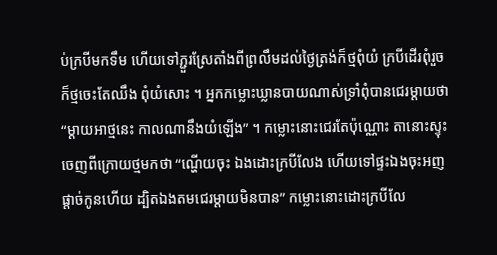ប់ក្របីមកទឹម ហើយទៅភ្ជួរស្រែតាំងពីព្រលឹមដល់ថ្ងៃត្រង់ក៏ថ្មពុំយំ ក្របីដើរពុំរួចក៏ថ្មចេះតែឈឹង ពុំយំសោះ ។ អ្នកកម្លោះឃ្លានបាយណាស់ទ្រាំពុំបានជេរម្តាយថា “ម្តាយអាថ្មនេះ កាលណានឹងយំឡើង” ។ កម្លោះនោះជេរតែប៉ុណ្ណោះ តានោះស្ទុះចេញពីក្រោយថ្មមកថា “ណ្ហើយចុះ ឯងដោះក្របីលែង ហើយទៅផ្ទះឯងចុះអញផ្តាច់កូនហើយ ដ្បិតឯងតមជេរម្តាយមិនបាន” កម្លោះនោះដោះក្របីលែ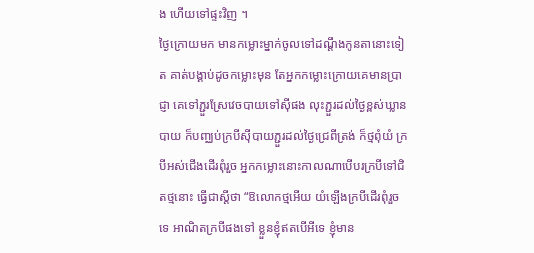ង ហើយទៅផ្ទះវិញ ។
ថ្ងៃក្រោយមក មានកម្លោះម្នាក់ចូលទៅដណ្តឹងកូនតានោះទៀត គាត់បង្គាប់ដូចកម្លោះមុន តែអ្នកកម្លោះក្រោយគេមានប្រាជ្ញា គេទៅភ្ជួរស្រែវេចបាយទៅស៊ីផង លុះភ្ជួរដល់ថ្ងៃខ្ពស់ឃ្លានបាយ ក៏បញ្ឈប់ក្របីស៊ីបាយភ្ជួរដល់ថ្ងៃជ្រេពីត្រង់ ក៏ថ្មពុំយំ ក្របីអស់ជើងដើរពុំរួច អ្នកកម្លោះនោះកាលណាបើបរក្របីទៅជិតថ្មនោះ ធ្វើជាស្តីថា “ឱលោកថ្មអើយ យំឡើងក្របីដើរពុំរួចទេ អាណិតក្របីផងទៅ ខ្លួនខ្ញុំឥតបើអីទេ ខ្ញុំមាន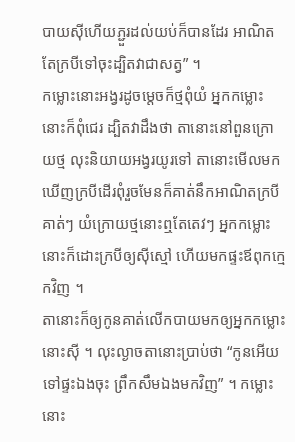បាយស៊ីហើយភ្ជួរដល់យប់ក៏បានដែរ អាណិតតែក្របីទៅចុះដ្បិតវាជាសត្វ” ។
កម្លោះនោះអង្វរដូចម្តេចក៏ថ្មពុំយំ អ្នកកម្លោះនោះក៏ពុំជេរ ដ្បិតវាដឹងថា តានោះនៅពួនក្រោយថ្ម លុះនិយាយអង្វរយូរទៅ តានោះមើលមកឃើញក្របីដើរពុំរួចមែនក៏គាត់នឹកអាណិតក្របីគាត់ៗ យំក្រោយថ្មនោះឮតែតេវៗ អ្នកកម្លោះនោះក៏ដោះក្របីឲ្យស៊ីស្មៅ ហើយមកផ្ទះឪពុកក្មេកវិញ ។
តានោះក៏ឲ្យកូនគាត់លើកបាយមកឲ្យអ្នកកម្លោះនោះស៊ី ។ លុះល្ងាចតានោះប្រាប់ថា “កូនអើយទៅផ្ទះឯងចុះ ព្រឹកសឹមឯងមកវិញ” ។ កម្លោះនោះ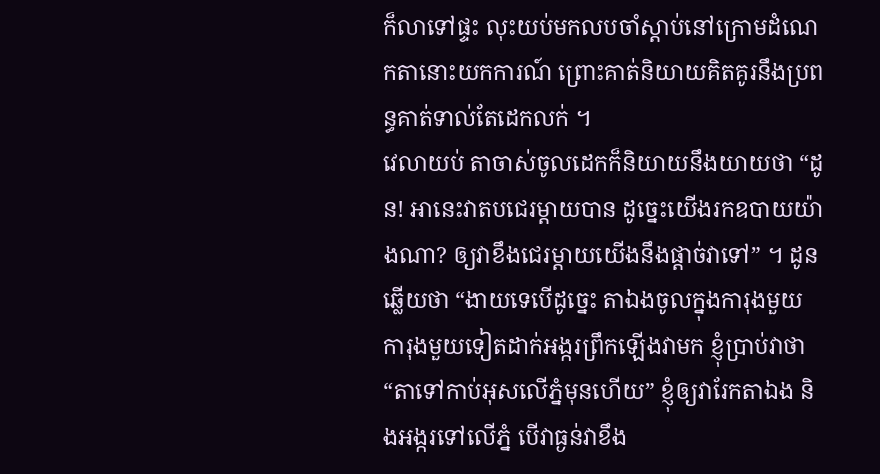ក៏លាទៅផ្ទះ លុះយប់មកលបចាំស្តាប់នៅក្រោមដំណេកតានោះយកការណ៍ ព្រោះគាត់និយាយគិតគូរនឹងប្រពន្ធគាត់ទាល់តែដេកលក់ ។
វេលាយប់ តាចាស់ចូលដេកក៏និយាយនឹងយាយថា “ដូន! អានេះវាតបជេរម្តាយបាន ដូច្នេះយើងរកឧបាយយ៉ាងណា? ឲ្យវាខឹងជេរម្តាយយើងនឹងផ្តាច់វាទៅ” ។ ដូនឆ្លើយថា “ងាយទេបើដូច្នេះ តាឯងចូលក្នុងការុងមួយ ការុងមួយទៀតដាក់អង្ករព្រឹកឡើងវាមក ខ្ញុំប្រាប់វាថា “តាទៅកាប់អុសលើភ្នំមុនហើយ” ខ្ញុំឲ្យវារែកតាឯង និងអង្ករទៅលើភ្នំ បើវាធ្ងន់វាខឹង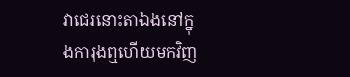វាជេរនោះតាឯងនៅក្នុងការុងឮហើយមកវិញ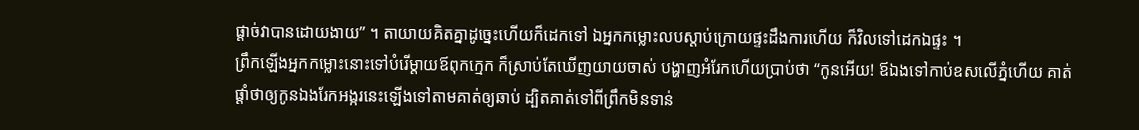ផ្តាច់វាបានដោយងាយ” ។ តាយាយគិតគ្នាដូច្នេះហើយក៏ដេកទៅ ឯអ្នកកម្លោះលបស្តាប់ក្រោយផ្ទះដឹងការហើយ ក៏វិលទៅដេកឯផ្ទះ ។
ព្រឹកឡើងអ្នកកម្លោះនោះទៅបំរើម្តាយឪពុកក្មេក ក៏ស្រាប់តែឃើញយាយចាស់ បង្ហាញអំរែកហើយប្រាប់ថា “កូនអើយ! ឪឯងទៅកាប់ឧសលើភ្នំហើយ គាត់ផ្តាំថាឲ្យកូនឯងរែកអង្ករនេះឡើងទៅតាមគាត់ឲ្យឆាប់ ដ្បិតគាត់ទៅពីព្រឹកមិនទាន់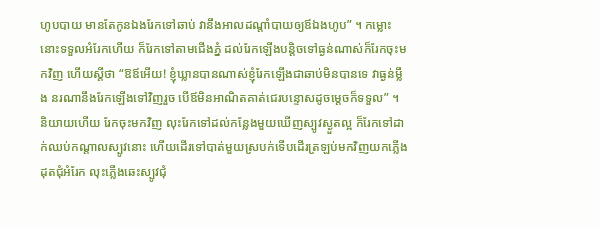ហូបបាយ មានតែកូនឯងរែកទៅឆាប់ វានឹងអាលដណ្តាំបាយឲ្យឪឯងហូប” ។ កម្លោះនោះទទួលអំរែកហើយ ក៏រែកទៅតាមជើងភ្នំ ដល់រែកឡើងបនិ្តចទៅធ្ងន់ណាស់ក៏រែកចុះមកវិញ ហើយស្តីថា “ឱឪអើយ! ខ្ញុំឃ្លានបានណាស់ខ្ញុំរែកឡើងជាឆាប់មិនបានទេ វាធ្ងន់ម្លឹង នរណានឹងរែកឡើងទៅវិញរួច បើឪមិនអាណិតគាត់ជេរបន្ទោសដូចម្តេចក៏ទទួល” ។
និយាយហើយ រែកចុះមកវិញ លុះរែកទៅដល់កន្លែងមួយឃើញស្បូវស្ងួតល្អ ក៏រែកទៅដាក់ឈប់កណ្តាលស្បូវនោះ ហើយដើរទៅបាត់មួយស្របក់ទើបដើរត្រឡប់មកវិញយកភ្លើងដុតជុំអំរែក លុះភ្លើងឆេះស្បូវជុំ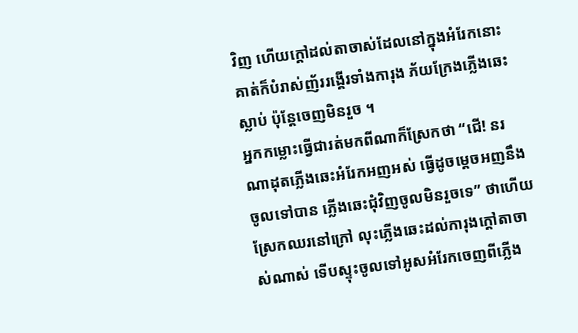វិញ ហើយក្តៅដល់តាចាស់ដែលនៅក្នុងអំរែកនោះ គាត់ក៏បំរាស់ញ័ររង្គើរទាំងការុង ភ័យក្រែងភ្លើងឆេះស្លាប់ ប៉ុន្តែចេញមិនរួច ។
អ្នកកម្លោះធ្វើជារត់មកពីណាក៏ស្រែកថា “ជើ! នរណាដុតភ្លើងឆេះអំរែកអញអស់ ធ្វើដូចម្តេចអញនឹងចូលទៅបាន ភ្លើងឆេះជុំវិញចូលមិនរួចទេ” ថាហើយស្រែកឈរនៅក្រៅ លុះភ្លើងឆេះដល់ការុងក្តៅតាចាស់ណាស់ ទើបស្ទុះចូលទៅអូសអំរែកចេញពីភ្លើង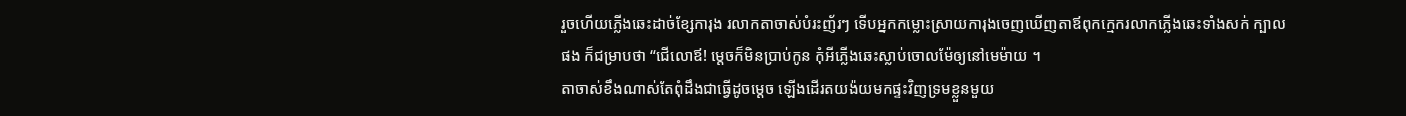រួចហើយភ្លើងឆេះដាច់ខ្សែការុង រលាកតាចាស់បំរះញ័រៗ ទើបអ្នកកម្លោះស្រាយការុងចេញឃើញតាឪពុកក្មេករលាកភ្លើងឆេះទាំងសក់ ក្បាលផង ក៏ជម្រាបថា “ជើលោឪ! ម្តេចក៏មិនប្រាប់កូន កុំអីភ្លើងឆេះស្លាប់ចោលម៉ែឲ្យនៅមេម៉ាយ ។
តាចាស់ខឹងណាស់តែពុំដឹងជាធ្វើដូចម្តេច ឡើងដើរតយង៉យមកផ្ទះវិញទ្រមខ្លួនមួយ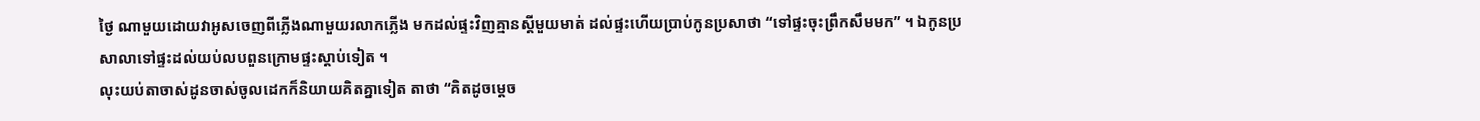ថ្ងៃ ណាមួយដោយវាអូសចេញពីភ្លើងណាមួយរលាកភ្លើង មកដល់ផ្ទះវិញគ្មានស្តីមួយមាត់ ដល់ផ្ទះហើយប្រាប់កូនប្រសាថា “ទៅផ្ទះចុះព្រឹកសឹមមក” ។ ឯកូនប្រសាលាទៅផ្ទះដល់យប់លបពួនក្រោមផ្ទះស្តាប់ទៀត ។
លុះយប់តាចាស់ដូនចាស់ចូលដេកក៏និយាយគិតគ្នាទៀត តាថា “គិតដូចម្តេច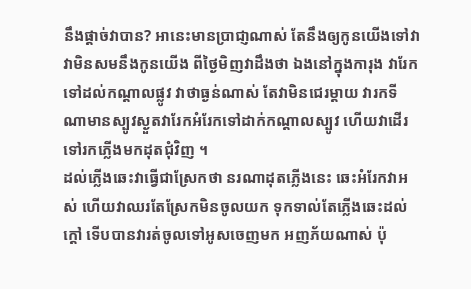នឹងផ្តាច់វាបាន? អានេះមានប្រាជា្ញណាស់ តែនឹងឲ្យកូនយើងទៅវា វាមិនសមនឹងកូនយើង ពីថ្ងៃមិញវាដឹងថា ឯងនៅក្នុងការុង វារែកទៅដល់កណ្តាលផ្លូវ វាថាធ្ងន់ណាស់ តែវាមិនជេរម្តាយ វារកទីណាមានស្បូវស្ងួតវារែកអំរែកទៅដាក់កណ្តាលស្បូវ ហើយវាដើរទៅរកភ្លើងមកដុតជុំវិញ ។
ដល់ភ្លើងឆេះវាធ្វើជាស្រែកថា នរណាដុតភ្លើងនេះ ឆេះអំរែកវាអស់ ហើយវាឈរតែស្រែកមិនចូលយក ទុកទាល់តែភ្លើងឆេះដល់ក្តៅ ទើបបានវារត់ចូលទៅអូសចេញមក អញភ័យណាស់ ប៉ុ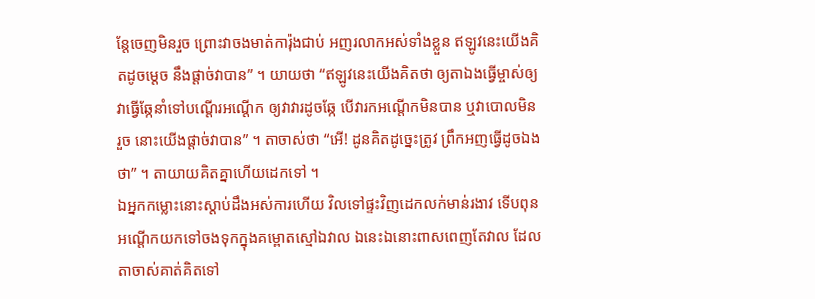ន្តែចេញមិនរួច ព្រោះវាចងមាត់ការ៉ុងជាប់ អញរលាកអស់ទាំងខ្លួន ឥឡូវនេះយើងគិតដូចម្តេច នឹងផ្តាច់វាបាន” ។ យាយថា “ឥឡូវនេះយើងគិតថា ឲ្យតាឯងធ្វើម្ចាស់ឲ្យវាធ្វើឆ្កែនាំទៅបណ្តើរអណ្តើក ឲ្យវាវារដូចឆ្កែ បើវារកអណ្តើកមិនបាន ឬវាបោលមិនរួច នោះយើងផ្តាច់វាបាន” ។ តាចាស់ថា “អើ! ដូនគិតដូច្នេះត្រូវ ព្រឹកអញធ្វើដូចឯងថា” ។ តាយាយគិតគ្នាហើយដេកទៅ ។
ឯអ្នកកម្លោះនោះស្តាប់ដឹងអស់ការហើយ វិលទៅផ្ទះវិញដេកលក់មាន់រងាវ ទើបពុនអណ្តើកយកទៅចងទុកក្នុងគម្ពោតស្មៅឯវាល ឯនេះឯនោះពាសពេញតែវាល ដែលតាចាស់គាត់គិតទៅ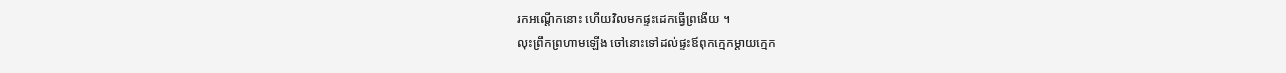រកអណ្តើកនោះ ហើយវិលមកផ្ទះដេកធ្វើព្រងើយ ។
លុះព្រឹកព្រហាមឡើង ចៅនោះទៅដល់ផ្ទះឪពុកក្មេកម្តាយក្មេក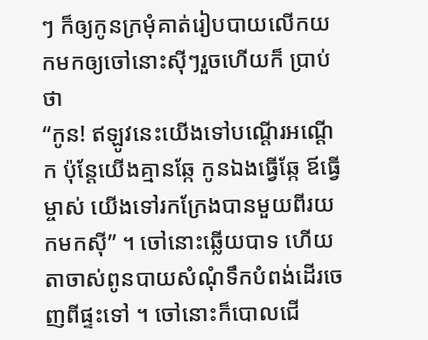ៗ ក៏ឲ្យកូនក្រមុំគាត់រៀបបាយលើកយកមកឲ្យចៅនោះស៊ីៗរួចហើយក៏ ប្រាប់ថា
“កូន! ឥឡូវនេះយើងទៅបណ្តើរអណ្តើក ប៉ុន្តែយើងគ្មានឆ្កែ កូនឯងធ្វើឆ្កែ ឪធ្វើម្ចាស់ យើងទៅរកក្រែងបានមួយពីរយកមកស៊ី” ។ ចៅនោះឆ្លើយបាទ ហើយតាចាស់ពូនបាយសំណុំទឹកបំពង់ដើរចេញពីផ្ទះទៅ ។ ចៅនោះក៏បោលជើ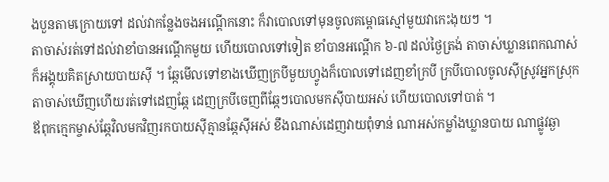ងបួនតាមក្រោយទៅ ដល់វាកន្លែងចងអណ្តើកនោះ ក៏វាបោលទៅមុនចូលគម្ពោធស្មៅមួយវាកេះងុយៗ ។
តាចាស់រត់ទៅដល់វាខាំបានអណ្តើកមួយ ហើយបោលទៅទៀត ខាំបានអណ្តើក ៦-៧ ដល់ថ្ងៃត្រង់ តាចាស់ឃ្លានពេកណាស់ ក៏អង្គុយគិតស្រាយបាយស៊ី ។ ឆ្កែមើលទៅខាងឃើញក្របីមួយហ្វូងក៏បោលទៅដេញខាំក្របី ក្របីបោលចូលស៊ីស្រូវអ្នកស្រុក តាចាស់ឃើញហើយរត់ទៅដេញឆ្កែ ដេញក្របីចេញពីឆ្កែៗបោលមកស៊ីបាយអស់ ហើយបោលទៅបាត់ ។
ឪពុកក្មេកម្ចាស់ឆ្កែវិលមកវិញរកបាយស៊ីគ្មានឆ្កែស៊ីអស់ ខឹងណាស់ដេញវាយពុំទាន់ ណាអស់កម្លាំងឃ្លានបាយ ណាផ្លូវឆ្ងា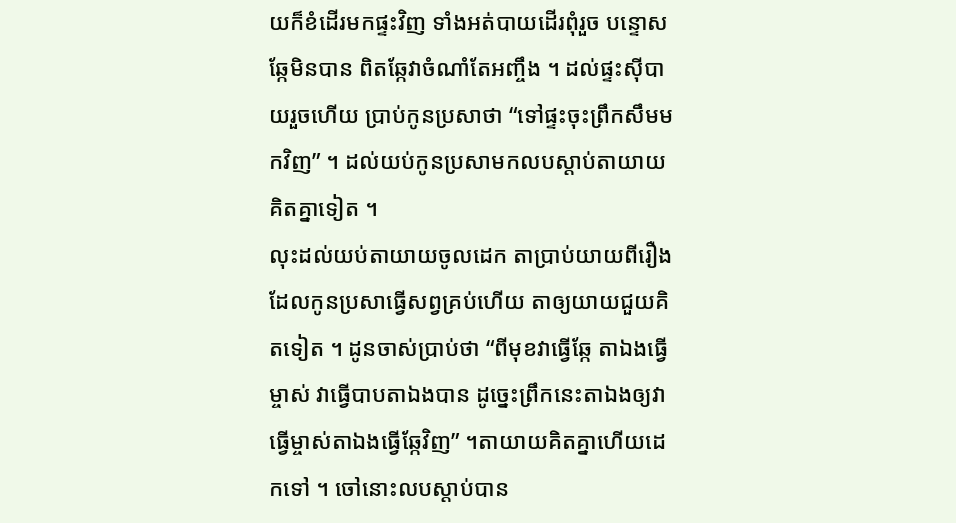យក៏ខំដើរមកផ្ទះវិញ ទាំងអត់បាយដើរពុំរួច បន្ទោសឆ្កែមិនបាន ពិតឆ្កែវាចំណាំតែអញ្ចឹង ។ ដល់ផ្ទះស៊ីបាយរួចហើយ ប្រាប់កូនប្រសាថា “ទៅផ្ទះចុះព្រឹកសឹមមកវិញ” ។ ដល់យប់កូនប្រសាមកលបស្តាប់តាយាយគិតគ្នាទៀត ។
លុះដល់យប់តាយាយចូលដេក តាប្រាប់យាយពីរឿងដែលកូនប្រសាធ្វើសព្វគ្រប់ហើយ តាឲ្យយាយជួយគិតទៀត ។ ដូនចាស់ប្រាប់ថា “ពីមុខវាធ្វើឆ្កែ តាឯងធ្វើម្ចាស់ វាធ្វើបាបតាឯងបាន ដូច្នេះព្រឹកនេះតាឯងឲ្យវាធ្វើម្ចាស់តាឯងធ្វើឆ្កែវិញ” ។តាយាយគិតគ្នាហើយដេកទៅ ។ ចៅនោះលបស្តាប់បាន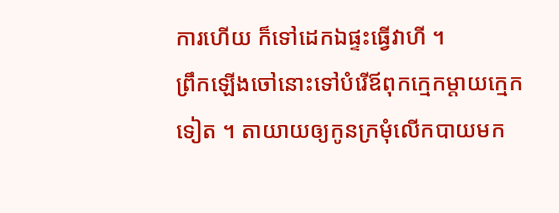ការហើយ ក៏ទៅដេកឯផ្ទះធ្វើវាហី ។
ព្រឹកឡើងចៅនោះទៅបំរើឪពុកក្មេកម្តាយក្មេកទៀត ។ តាយាយឲ្យកូនក្រមុំលើកបាយមក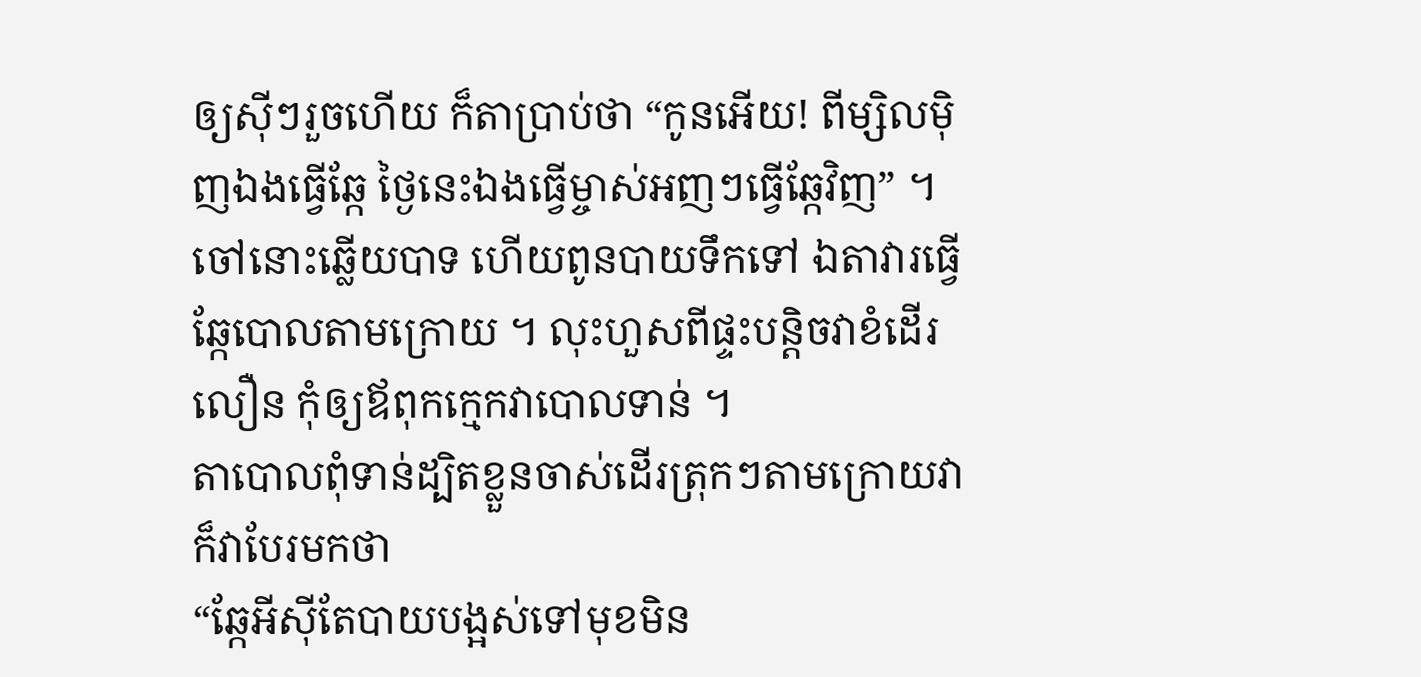ឲ្យស៊ីៗរួចហើយ ក៏តាប្រាប់ថា “កូនអើយ! ពីម្សិលម៉ិញឯងធ្វើឆ្កែ ថ្ងៃនេះឯងធ្វើម្ចាស់អញៗធ្វើឆ្កែវិញ” ។ ចៅនោះឆ្លើយបាទ ហើយពូនបាយទឹកទៅ ឯតាវារធ្វើឆ្កែបោលតាមក្រោយ ។ លុះហួសពីផ្ទះបន្តិចវាខំដើរលឿន កុំឲ្យឪពុកក្មេកវាបោលទាន់ ។
តាបោលពុំទាន់ដ្បិតខ្លួនចាស់ដើរត្រុកៗតាមក្រោយវា ក៏វាបែរមកថា
“ឆ្កែអីស៊ីតែបាយបង្អស់ទៅមុខមិន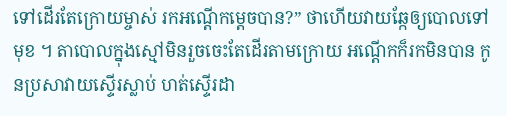ទៅដើរតែក្រោយម្ចាស់ រកអណ្តើកម្តេចបាន?” ថាហើយវាយឆ្កែឲ្យបោលទៅមុខ ។ តាបោលក្នុងស្មៅមិនរួចចេះតែដើរតាមក្រោយ អណ្តើកក៏រកមិនបាន កូនប្រសាវាយស្ទើរស្លាប់ ហត់ស្ទើរដា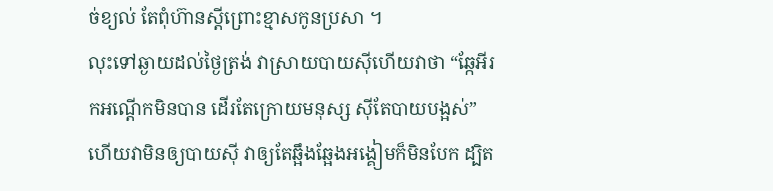ច់ខ្យល់ តែពុំហ៊ានស្តីព្រោះខ្មាសកូនប្រសា ។
លុះទៅឆ្ងាយដល់ថ្ងៃត្រង់ វាស្រាយបាយស៊ីហើយវាថា “ឆ្កែអីរកអណ្តើកមិនបាន ដើរតែក្រោយមនុស្ស ស៊ីតែបាយបង្អស់” ហើយវាមិនឲ្យបាយស៊ី វាឲ្យតែឆ្អឹងឆ្អែងអង្គៀមក៏មិនបែក ដ្បិត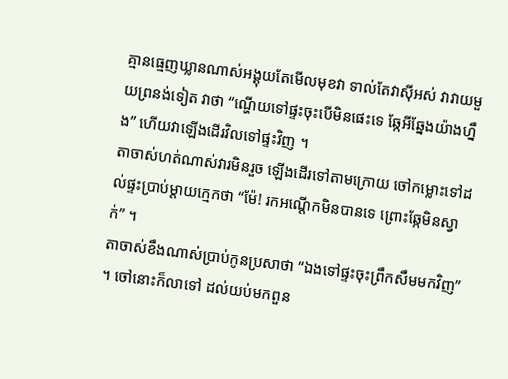គ្មានធ្មេញឃ្លានណាស់អង្គុយតែមើលមុខវា ទាល់តែវាស៊ីអស់ វាវាយមួយព្រនង់ទៀត វាថា “ណ្ហើយទៅផ្ទះចុះបើមិនផេះទេ ឆ្កែអីឆ្នែងយ៉ាងហ្នឹង” ហើយវាឡើងដើរវិលទៅផ្ទះវិញ ។
តាចាស់ហត់ណាស់វារមិនរួច ឡើងដើរទៅតាមក្រោយ ចៅកម្លោះទៅដល់ផ្ទះប្រាប់ម្តាយក្មេកថា “ម៉ែ! រកអណ្តើកមិនបានទេ ព្រោះឆ្កែមិនស្វាក់” ។
តាចាស់ខឹងណាស់ប្រាប់កូនប្រសាថា “ឯងទៅផ្ទះចុះព្រឹកសឹមមកវិញ” ។ ចៅនោះក៏លាទៅ ដល់យប់មកពួន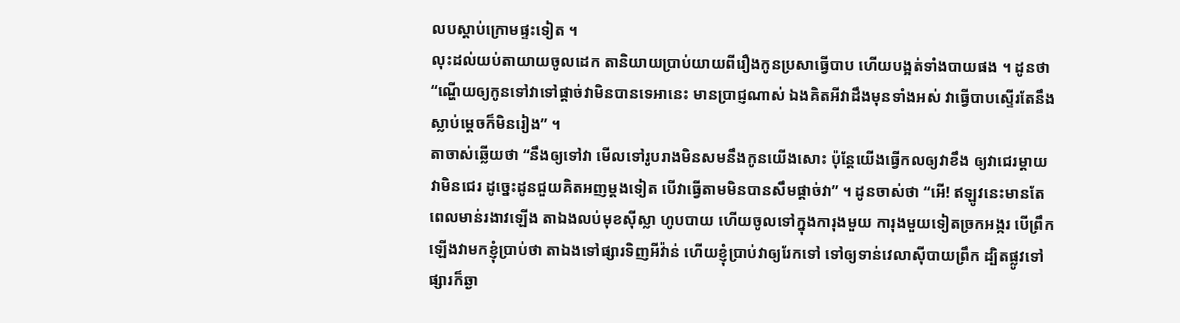លបស្តាប់ក្រោមផ្ទះទៀត ។
លុះដល់យប់តាយាយចូលដេក តានិយាយប្រាប់យាយពីរឿងកូនប្រសាធ្វើបាប ហើយបង្អត់ទាំងបាយផង ។ ដូនថា “ណ្ហើយឲ្យកូនទៅវាទៅផ្តាច់វាមិនបានទេអានេះ មានប្រាជ្ញណាស់ ឯងគិតអីវាដឹងមុនទាំងអស់ វាធ្វើបាបស្ទើរតែនឹងស្លាប់ម្តេចក៏មិនរៀង” ។
តាចាស់ឆ្លើយថា “នឹងឲ្យទៅវា មើលទៅរូបរាងមិនសមនឹងកូនយើងសោះ ប៉ុន្តែយើងធ្វើកលឲ្យវាខឹង ឲ្យវាជេរម្តាយ វាមិនជេរ ដូច្នេះដូនជួយគិតអញម្តងទៀត បើវាធ្វើតាមមិនបានសឹមផ្តាច់វា” ។ ដូនចាស់ថា “អើ! ឥឡូវនេះមានតែពេលមាន់រងាវឡើង តាឯងលប់មុខស៊ីស្លា ហូបបាយ ហើយចូលទៅក្នុងការុងមួយ ការុងមួយទៀតច្រកអង្ករ បើព្រឹកឡើងវាមកខ្ញុំប្រាប់ថា តាឯងទៅផ្សារទិញអីវ៉ាន់ ហើយខ្ញុំប្រាប់វាឲ្យរែកទៅ ទៅឲ្យទាន់វេលាស៊ីបាយព្រឹក ដ្បិតផ្លូវទៅផ្សារក៏ឆ្ងា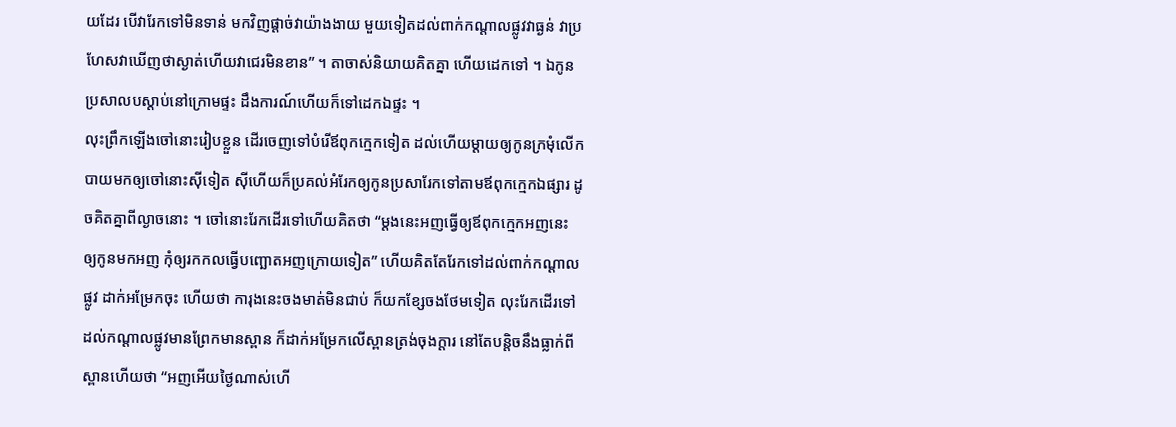យដែរ បើវារែកទៅមិនទាន់ មកវិញផ្តាច់វាយ៉ាងងាយ មួយទៀតដល់ពាក់កណ្តាលផ្លូវវាធ្ងន់ វាប្រហែសវាឃើញថាស្ងាត់ហើយវាជេរមិនខាន” ។ តាចាស់និយាយគិតគ្នា ហើយដេកទៅ ។ ឯកូនប្រសាលបស្តាប់នៅក្រោមផ្ទះ ដឹងការណ៍ហើយក៏ទៅដេកឯផ្ទះ ។
លុះព្រឹកឡើងចៅនោះរៀបខ្លួន ដើរចេញទៅបំរើឪពុកក្មេកទៀត ដល់ហើយម្តាយឲ្យកូនក្រមុំលើកបាយមកឲ្យចៅនោះស៊ីទៀត ស៊ីហើយក៏ប្រគល់អំរែកឲ្យកូនប្រសារែកទៅតាមឪពុកក្មេកឯផ្សារ ដូចគិតគ្នាពីល្ងាចនោះ ។ ចៅនោះរែកដើរទៅហើយគិតថា “ម្តងនេះអញធ្វើឲ្យឪពុកក្មេកអញនេះ ឲ្យកូនមកអញ កុំឲ្យរកកលធ្វើបញ្ឆោតអញក្រោយទៀត” ហើយគិតតែរែកទៅដល់ពាក់កណ្តាលផ្លូវ ដាក់អម្រែកចុះ ហើយថា ការុងនេះចងមាត់មិនជាប់ ក៏យកខ្សែចងថែមទៀត លុះរែកដើរទៅដល់កណ្តាលផ្លូវមានព្រែកមានស្ពាន ក៏ដាក់អម្រែកលើស្ពានត្រង់ចុងក្តារ នៅតែបន្តិចនឹងធ្លាក់ពីស្ពានហើយថា “អញអើយថ្ងៃណាស់ហើ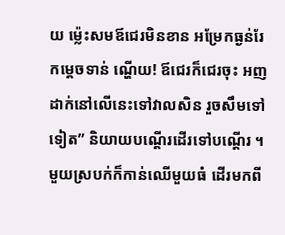យ ម្ល៉េះសមឪជេរមិនខាន អម្រែកធ្ងន់រែកម្តេចទាន់ ណ្ហើយ! ឪជេរក៏ជេរចុះ អញដាក់នៅលើនេះទៅវាលសិន រួចសឹមទៅទៀត” និយាយបណ្តើរដើរទៅបណ្តើរ ។
មួយស្របក់ក៏កាន់ឈើមួយធំ ដើរមកពី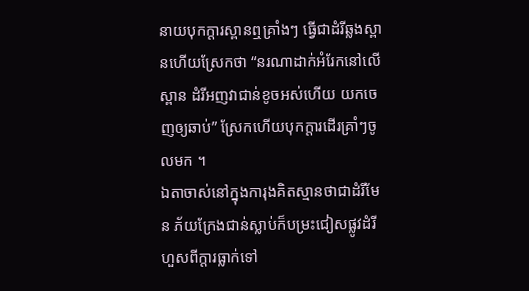នាយបុកក្តារស្ពានឮគ្រាំងៗ ធ្វើជាដំរីឆ្លងស្ពានហើយស្រែកថា “នរណាដាក់អំរែកនៅលើស្ពាន ដំរីអញវាជាន់ខូចអស់ហើយ យកចេញឲ្យឆាប់” ស្រែកហើយបុកក្តារដើរគ្រាំៗចូលមក ។
ឯតាចាស់នៅក្នុងការុងគិតស្មានថាជាដំរីមែន ភ័យក្រែងជាន់ស្លាប់ក៏បម្រះជៀសផ្លូវដំរី ហួសពីក្តារធ្លាក់ទៅ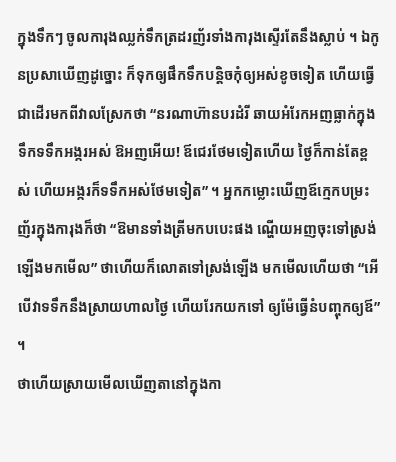ក្នុងទឹកៗ ចូលការុងឈ្លក់ទឹកត្រដរញ័រទាំងការុងស្ទើរតែនឹងស្លាប់ ។ ឯកូនប្រសាឃើញដូច្នោះ ក៏ទុកឲ្យផឹកទឹកបន្តិចកុំឲ្យអស់ខូចទៀត ហើយធ្វើជាដើរមកពីវាលស្រែកថា “នរណាហ៊ានបរដំរី ឆាយអំរែកអញធ្លាក់ក្នុងទឹកទទឹកអង្ករអស់ ឱអញអើយ! ឪជេរថែមទៀតហើយ ថ្ងៃក៏កាន់តែខ្ពស់ ហើយអង្ករក៏ទទឹកអស់ថែមទៀត” ។ អ្នកកម្លោះឃើញឪក្មេកបម្រះញ័រក្នុងការុងក៏ថា “ឱមានទាំងត្រីមកបបេះផង ណ្ហើយអញចុះទៅស្រង់ឡើងមកមើល” ថាហើយក៏លោតទៅស្រង់ឡើង មកមើលហើយថា “អើបើវាទទឹកនឹងស្រាយហាលថ្ងៃ ហើយរែកយកទៅ ឲ្យម៉ែធ្វើនំបញ្ចុកឲ្យឪ” ។
ថាហើយស្រាយមើលឃើញតានៅក្នុងកា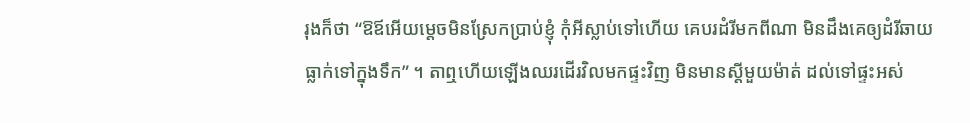រុងក៏ថា “ឱឪអើយម្តេចមិនស្រែកប្រាប់ខ្ញុំ កុំអីស្លាប់ទៅហើយ គេបរដំរីមកពីណា មិនដឹងគេឲ្យដំរីឆាយធ្លាក់ទៅក្នុងទឹក” ។ តាឮហើយឡើងឈរដើរវិលមកផ្ទះវិញ មិនមានស្តីមួយម៉ាត់ ដល់ទៅផ្ទះអស់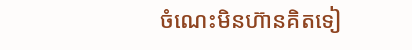ចំណេះមិនហ៊ានគិតទៀ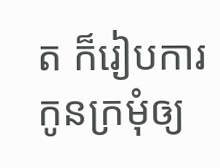ត ក៏រៀបការកូនក្រមុំឲ្យ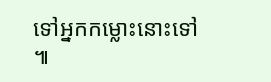ទៅអ្នកកម្លោះនោះទៅ ៕